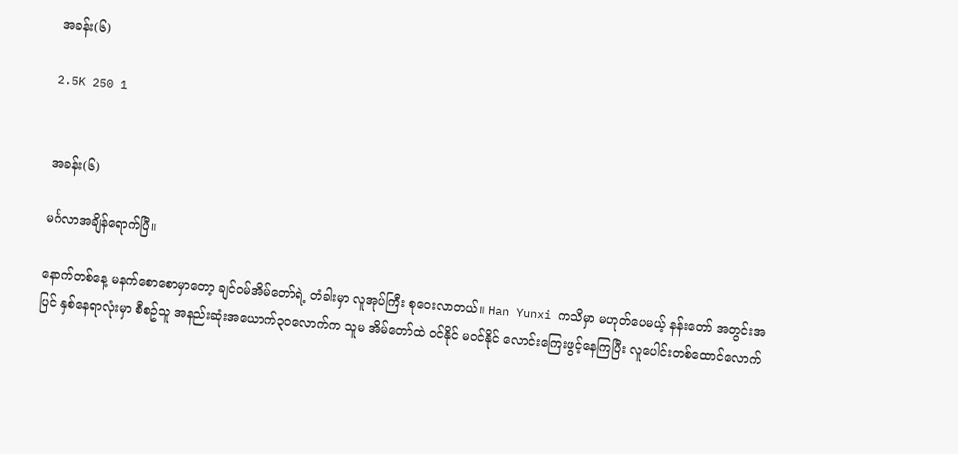အခန်း(၆)

2.5K 250 1


အခန်း(၆)

မင်္ဂလာအချိန်ရောက်ပြီ။

နောက်တစ်နေ့ မနက်စောစောမှာတော့ ချင်ဝမ်အိမ်တော်ရဲ့ တံခါးမှာ လူအုပ်ကြီး စုဝေးလာတယ်။ Han Yunxi ကသိမှာ မဟုတ်ပေမယ့် နန်းတော် အတွင်းအပြင် နှစ်နေရာလုံးမှာ စီစဥ်သူ အနည်းဆုံးအယောက်၃၀လောက်က သူမ အိမ်တော်ထဲ ဝင်နိုင် မဝင်နိုင် လောင်းကြေးဖွင့်နေကြပြီး လူပေါင်းတစ်ထောင်လောက်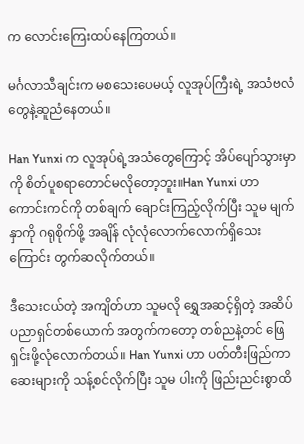က လောင်းကြေးထပ်နေကြတယ်။

မင်္ဂလာသီချင်းက မစသေးပေမယ့် လူအုပ်ကြီးရဲ့ အသံဗလံ တွေနဲ့ဆူညံနေတယ်။

Han Yunxi က လူအုပ်ရဲ့အသံတွေကြောင့် အိပ်ပျော်သွားမှာကို စိတ်ပူစရာတောင်မလိုတော့ဘူး။Han Yunxi ဟာ ကောင်းကင်ကို တစ်ချက် ချောင်းကြည့်လိုက်ပြီး သူမ မျက်နှာကို ဂရုစိုက်ဖို့ အချိန် လုံလုံလောက်လောက်ရှိသေးကြောင်း တွက်ဆလိုက်တယ်။

ဒီသေးငယ်တဲ့ အကျိတ်ဟာ သူမလို ရွှေအဆင့်ရှိတဲ့ အဆိပ်ပညာရှင်တစ်ယောက် အတွက်ကတော့ တစ်ညနဲ့တင် ဖြေရှင်းဖို့လုံလောက်တယ်။ Han Yunxi ဟာ ပတ်တီးဖြည်ကာ ဆေးများကို သန့်စင်လိုက်ပြီး သူမ ပါးကို ဖြည်းညင်းစွာထိ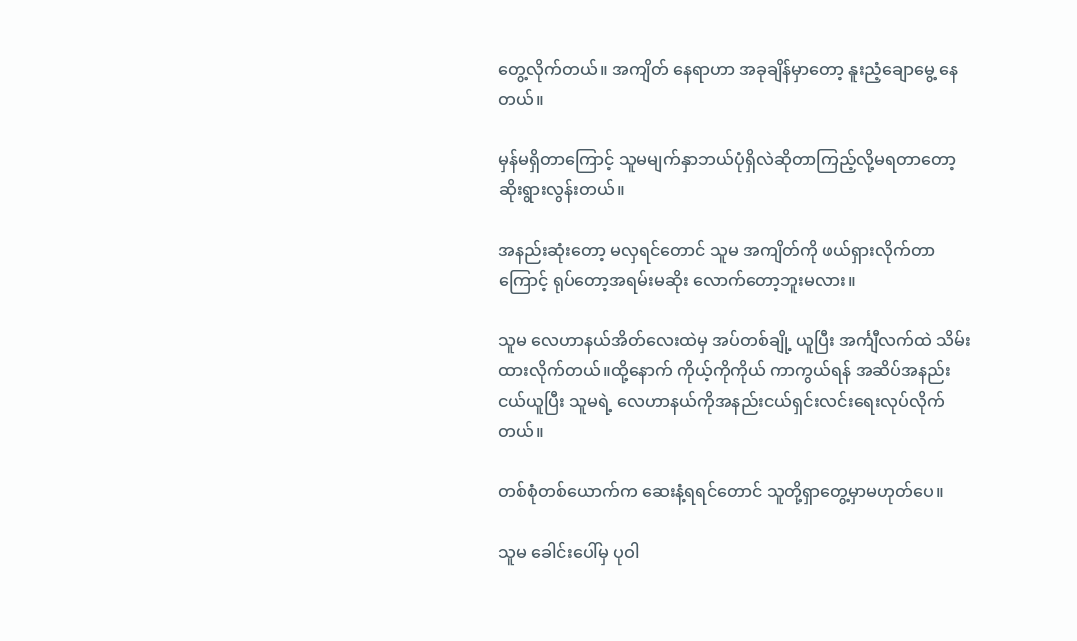တွေ့လိုက်တယ်။ အကျိတ် နေရာဟာ အခုချိန်မှာတော့ နူးညံ့ချောမွေ့ နေတယ်။

မှန်မရှိတာကြောင့် သူမမျက်နှာဘယ်ပုံရှိလဲဆိုတာကြည့်လို့မရတာတော့ ဆိုးရွားလွန်းတယ်။

အနည်းဆုံးတော့ မလှရင်တောင် သူမ အကျိတ်ကို ဖယ်ရှားလိုက်တာကြောင့် ရုပ်တော့အရမ်းမဆိုး လောက်တော့ဘူးမလား။

သူမ လေဟာနယ်အိတ်လေးထဲမှ အပ်တစ်ချို့ ယူပြီး အင်္ကျီလက်ထဲ သိမ်းထားလိုက်တယ်။ထို့နောက် ကိုယ့်ကိုကိုယ် ကာကွယ်ရန် အဆိပ်အနည်းငယ်ယူပြီး သူမရဲ့ လေဟာနယ်ကိုအနည်းငယ်ရှင်းလင်းရေးလုပ်လိုက်တယ်။

တစ်စုံတစ်ယောက်က ဆေးနံ့ရရင်တောင် သူတို့ရှာတွေ့မှာမဟုတ်ပေ။

သူမ ခေါင်းပေါ်မှ ပုဝါ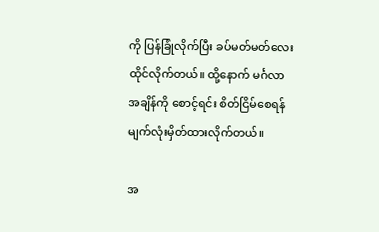ကို ပြန်ခြုံလိုက်ပြီး ခပ်မတ်မတ်လေး ထိုင်လိုက်တယ်။ ထို့နောက် မင်္ဂလာအချိန်ကို စောင့်ရင်း စိတ်ငြိမ်စေရန် မျက်လုံးမှိတ်ထားလိုက်တယ်။

အ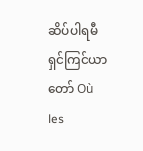ဆိပ်ပါရမီရှင်ကြင်ယာတော် Où les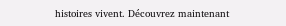histoires vivent. Découvrez maintenant